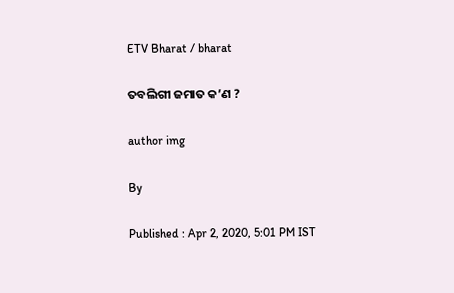ETV Bharat / bharat

ତବଲିଗୀ ଜମାତ କ’ଣ ?

author img

By

Published : Apr 2, 2020, 5:01 PM IST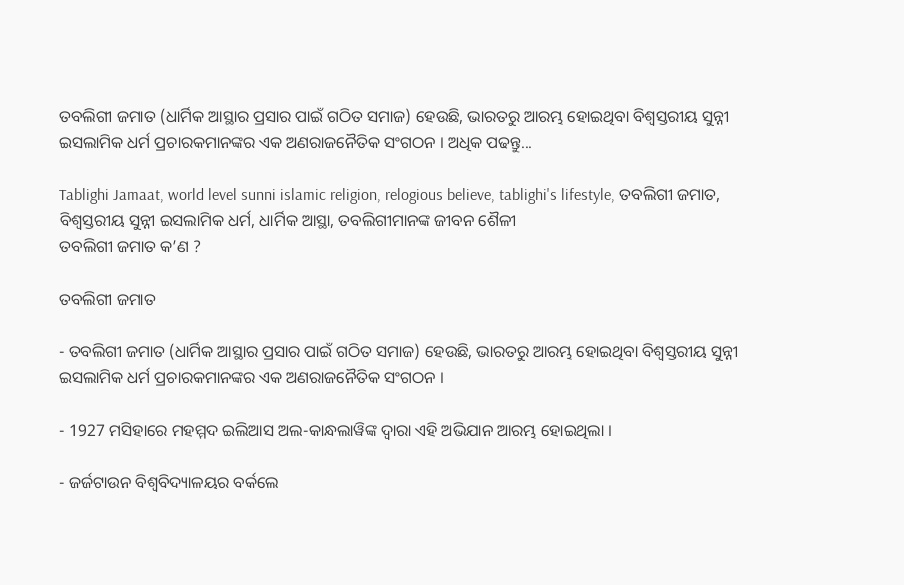ତବଲିଗୀ ଜମାତ (ଧାର୍ମିକ ଆସ୍ଥାର ପ୍ରସାର ପାଇଁ ଗଠିତ ସମାଜ) ହେଉଛି, ଭାରତରୁ ଆରମ୍ଭ ହୋଇଥିବା ବିଶ୍ବସ୍ତରୀୟ ସୁନ୍ନୀ ଇସଲାମିକ ଧର୍ମ ପ୍ରଚାରକମାନଙ୍କର ଏକ ଅଣରାଜନୈତିକ ସଂଗଠନ । ଅଧିକ ପଢନ୍ତୁ...

Tablighi Jamaat, world level sunni islamic religion, relogious believe, tablighi's lifestyle, ତବଲିଗୀ ଜମାତ, ବିଶ୍ବସ୍ତରୀୟ ସୁନ୍ନୀ ଇସଲାମିକ ଧର୍ମ, ଧାର୍ମିକ ଆସ୍ଥା, ତବଲିଗୀମାନଙ୍କ ଜୀବନ ଶୈଳୀ
ତବଲିଗୀ ଜମାତ କ’ଣ ?

ତବଲିଗୀ ଜମାତ

- ତବଲିଗୀ ଜମାତ (ଧାର୍ମିକ ଆସ୍ଥାର ପ୍ରସାର ପାଇଁ ଗଠିତ ସମାଜ) ହେଉଛି, ଭାରତରୁ ଆରମ୍ଭ ହୋଇଥିବା ବିଶ୍ବସ୍ତରୀୟ ସୁନ୍ନୀ ଇସଲାମିକ ଧର୍ମ ପ୍ରଚାରକମାନଙ୍କର ଏକ ଅଣରାଜନୈତିକ ସଂଗଠନ ।

- 1927 ମସିହାରେ ମହମ୍ମଦ ଇଲିଆସ ଅଲ-କାନ୍ଧଲାୱିଙ୍କ ଦ୍ବାରା ଏହି ଅଭିଯାନ ଆରମ୍ଭ ହୋଇଥିଲା ।

- ଜର୍ଜଟାଉନ ବିଶ୍ବବିଦ୍ୟାଳୟର ବର୍କଲେ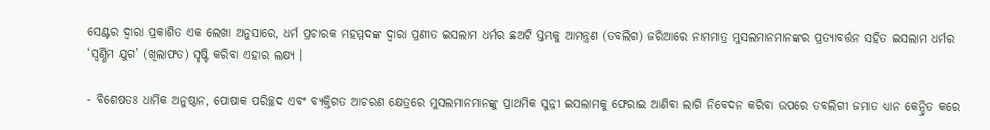ସେଣ୍ଟର ଦ୍ବାରା ପ୍ରକାଶିତ ଏକ ଲେଖା ଅନୁସାରେ, ଧର୍ମ ପ୍ରଚାରକ ମହମ୍ମଦଙ୍କ ଦ୍ବାରା ପ୍ରଣୀତ ଇସଲାମ ଧର୍ମର ଛଅଟି ସ୍ତମ୍ଭକୁ ଆମନ୍ତ୍ରଣ (ତବଲିଗ) ଜରିଆରେ ନାମମାତ୍ର ମୁସଲମାନମାନଙ୍କର ପ୍ରତ୍ୟାବର୍ତ୍ତନ ସହିତ ଇସଲାମ ଧର୍ମର ‘ସ୍ବର୍ଣ୍ଣିମ ଯୁଗ’ (ଖିଲାଫତ) ସୃଷ୍ଟି କରିବା ଏହାର ଲକ୍ଷ୍ୟ ।

- ବିଶେଷତଃ ଧାର୍ମିକ ଅନୁଷ୍ଠାନ, ପୋଷାକ ପରିଚ୍ଛଦ ଏବଂ ବ୍ୟକ୍ତିଗତ ଆଚରଣ କ୍ଷେତ୍ରରେ ମୁସଲମାନମାନଙ୍କୁ ପ୍ରାଥମିକ ସୁନ୍ନୀ ଇସଲାମକୁ ଫେରାଇ ଆଣିବା ଲାଗି ନିବେଦନ କରିବା ଉପରେ ତବଲିଗୀ ଜମାତ ଧ୍ୟାନ କେନ୍ଦ୍ରିତ କରେ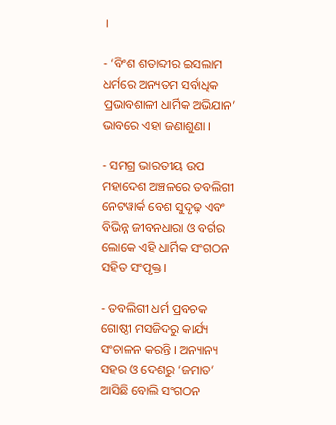।

- ‘ବିଂଶ ଶତାବ୍ଦୀର ଇସଲାମ ଧର୍ମରେ ଅନ୍ୟତମ ସର୍ବାଧିକ ପ୍ରଭାବଶାଳୀ ଧାର୍ମିକ ଅଭିଯାନ’ ଭାବରେ ଏହା ଜଣାଶୁଣା ।

- ସମଗ୍ର ଭାରତୀୟ ଉପ ମହାଦେଶ ଅଞ୍ଚଳରେ ତବଲିଗୀ ନେଟୱାର୍କ ବେଶ ସୁଦୃଢ଼ ଏବଂ ବିଭିନ୍ନ ଜୀବନଧାରା ଓ ବର୍ଗର ଲୋକେ ଏହି ଧାର୍ମିକ ସଂଗଠନ ସହିତ ସଂପୃକ୍ତ ।

- ତବଲିଗୀ ଧର୍ମ ପ୍ରବଚକ ଗୋଷ୍ଠୀ ମସଜିଦରୁ କାର୍ଯ୍ୟ ସଂଚାଳନ କରନ୍ତି । ଅନ୍ୟାନ୍ୟ ସହର ଓ ଦେଶରୁ ‘ଜମାତ’ ଆସିଛି ବୋଲି ସଂଗଠନ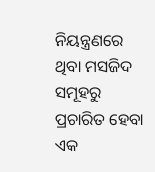ନିୟନ୍ତ୍ରଣରେ ଥିବା ମସଜିଦ ସମୂହରୁ ପ୍ରଚାରିତ ହେବା ଏକ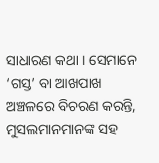ସାଧାରଣ କଥା । ସେମାନେ ‘ଗସ୍ତ’ ବା ଆଖପାଖ ଅଞ୍ଚଳରେ ବିଚରଣ କରନ୍ତି, ମୁସଲମାନମାନଙ୍କ ସହ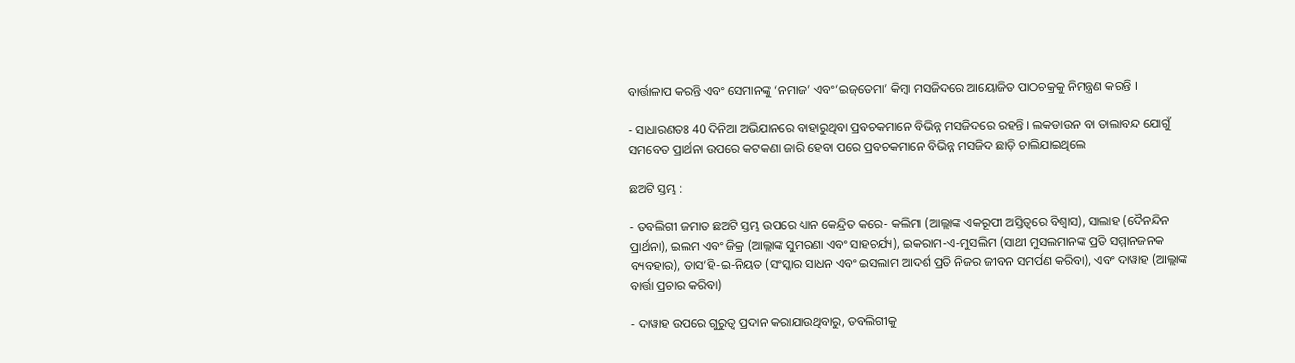ବାର୍ତ୍ତାଳାପ କରନ୍ତି ଏବଂ ସେମାନଙ୍କୁ ‘ନମାଜ’ ଏବଂ‘ଇଜ୍‌ତେମା’ କିମ୍ବା ମସଜିଦରେ ଆୟୋଜିତ ପାଠଚକ୍ରକୁ ନିମନ୍ତ୍ରଣ କରନ୍ତି ।

- ସାଧାରଣତଃ 40 ଦିନିଆ ଅଭିଯାନରେ ବାହାରୁଥିବା ପ୍ରବଚକମାନେ ବିଭିନ୍ନ ମସଜିଦରେ ରହନ୍ତି । ଲକଡାଉନ ବା ତାଲାବନ୍ଦ ଯୋଗୁଁ ସମବେତ ପ୍ରାର୍ଥନା ଉପରେ କଟକଣା ଜାରି ହେବା ପରେ ପ୍ରବଚକମାନେ ବିଭିନ୍ନ ମସଜିଦ ଛାଡ଼ି ଚାଲିଯାଇଥିଲେ

ଛଅଟି ସ୍ତମ୍ଭ :

- ତବଲିଗୀ ଜମାତ ଛଅଟି ସ୍ତମ୍ଭ ଉପରେ ଧ୍ୟାନ କେନ୍ଦ୍ରିତ କରେ- କଲିମା (ଆଲ୍ଲାଙ୍କ ଏକରୂପୀ ଅସ୍ତିତ୍ବରେ ବିଶ୍ବାସ), ସାଲାହ (ଦୈନନ୍ଦିନ ପ୍ରାର୍ଥନା), ଇଲମ ଏବଂ ଜିକ୍ର (ଆଲ୍ଲାଙ୍କ ସୁମରଣା ଏବଂ ସାହଚର୍ଯ୍ୟ), ଇକରାମ-ଏ-ମୁସଲିମ (ସାଥୀ ମୁସଲମାନଙ୍କ ପ୍ରତି ସମ୍ମାନଜନକ ବ୍ୟବହାର), ତାସ’ହି-ଇ-ନିୟତ (ସଂସ୍କାର ସାଧନ ଏବଂ ଇସଲାମ ଆଦର୍ଶ ପ୍ରତି ନିଜର ଜୀବନ ସମର୍ପଣ କରିବା), ଏବଂ ଦାୱାହ (ଆଲ୍ଲାଙ୍କ ବାର୍ତ୍ତା ପ୍ରଚାର କରିବା)

- ଦାୱାହ ଉପରେ ଗୁରୁତ୍ବ ପ୍ରଦାନ କରାଯାଉଥିବାରୁ, ତବଲିଗୀକୁ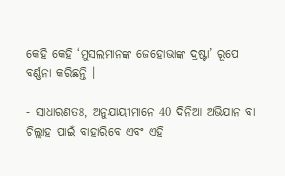କେହି କେହି ‘ମୁସଲମାନଙ୍କ ଜେହୋଭାଙ୍କ ଦ୍ରଷ୍ଟା’ ରୂପେ ବର୍ଣ୍ଣନା କରିଛନ୍ତି ।

- ସାଧାରଣତଃ, ଅନୁଯାୟୀମାନେ 40 ଦିନିଆ ଅଭିଯାନ ବା ଚିଲ୍ଲାହ ପାଇଁ ବାହାରିବେ ଏବଂ ଏହି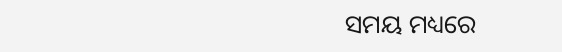ସମୟ ମଧ୍ୟରେ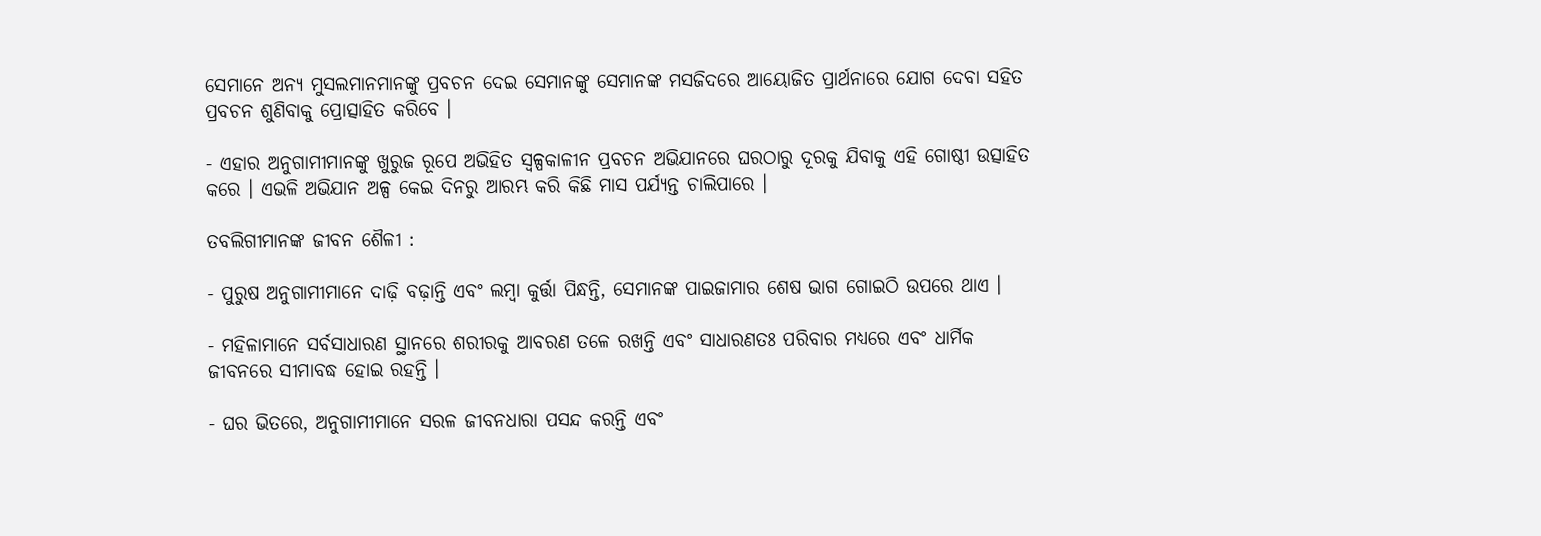ସେମାନେ ଅନ୍ୟ ମୁସଲମାନମାନଙ୍କୁ ପ୍ରବଚନ ଦେଇ ସେମାନଙ୍କୁ ସେମାନଙ୍କ ମସଜିଦରେ ଆୟୋଜିତ ପ୍ରାର୍ଥନାରେ ଯୋଗ ଦେବା ସହିତ ପ୍ରବଚନ ଶୁଣିବାକୁ ପ୍ରୋତ୍ସାହିତ କରିବେ ।

- ଏହାର ଅନୁଗାମୀମାନଙ୍କୁ ଖୁରୁଜ ରୂପେ ଅଭିହିତ ସ୍ବଳ୍ପକାଳୀନ ପ୍ରବଚନ ଅଭିଯାନରେ ଘରଠାରୁ ଦୂରକୁ ଯିବାକୁ ଏହି ଗୋଷ୍ଠୀ ଉତ୍ସାହିତ କରେ । ଏଭଳି ଅଭିଯାନ ଅଳ୍ପ କେଇ ଦିନରୁ ଆରମ୍ଭ କରି କିଛି ମାସ ପର୍ଯ୍ୟନ୍ତ ଚାଲିପାରେ ।

ତବଲିଗୀମାନଙ୍କ ଜୀବନ ଶୈଳୀ :

- ପୁରୁଷ ଅନୁଗାମୀମାନେ ଦାଢ଼ି ବଢ଼ାନ୍ତି ଏବଂ ଲମ୍ବା କୁର୍ତ୍ତା ପିନ୍ଧନ୍ତି, ସେମାନଙ୍କ ପାଇଜାମାର ଶେଷ ଭାଗ ଗୋଇଠି ଉପରେ ଥାଏ ।

- ମହିଳାମାନେ ସର୍ବସାଧାରଣ ସ୍ଥାନରେ ଶରୀରକୁ ଆବରଣ ତଳେ ରଖନ୍ତି ଏବଂ ସାଧାରଣତଃ ପରିବାର ମଧ୍ୟରେ ଏବଂ ଧାର୍ମିକ ଜୀବନରେ ସୀମାବଦ୍ଧ ହୋଇ ରହନ୍ତି ।

- ଘର ଭିତରେ, ଅନୁଗାମୀମାନେ ସରଳ ଜୀବନଧାରା ପସନ୍ଦ କରନ୍ତି ଏବଂ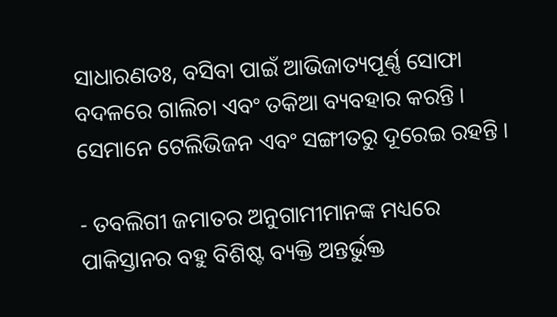ସାଧାରଣତଃ, ବସିବା ପାଇଁ ଆଭିଜାତ୍ୟପୂର୍ଣ୍ଣ ସୋଫା ବଦଳରେ ଗାଲିଚା ଏବଂ ତକିଆ ବ୍ୟବହାର କରନ୍ତି । ସେମାନେ ଟେଲିଭିଜନ ଏବଂ ସଙ୍ଗୀତରୁ ଦୂରେଇ ରହନ୍ତି ।

- ତବଲିଗୀ ଜମାତର ଅନୁଗାମୀମାନଙ୍କ ମଧ୍ୟରେ ପାକିସ୍ତାନର ବହୁ ବିଶିଷ୍ଟ ବ୍ୟକ୍ତି ଅନ୍ତର୍ଭୁକ୍ତ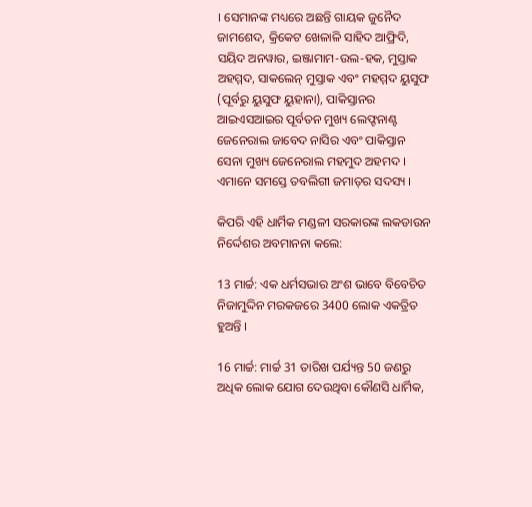। ସେମାନଙ୍କ ମଧ୍ୟରେ ଅଛନ୍ତି ଗାୟକ ଜୁନୈଦ ଜାମଶେଦ, କ୍ରିକେଟ ଖେଳାଳି ସାହିଦ ଆଫ୍ରିଦି, ସୟିଦ ଅନୱାର, ଇଞ୍ଜାମାମ-ଉଲ-ହକ, ମୁସ୍ତାକ ଅହମ୍ମଦ, ସାକଲେନ୍‌ ମୁସ୍ତାକ ଏବଂ ମହମ୍ମଦ ୟୁସୁଫ (ପୂର୍ବରୁ ୟୁସୁଫ ୟୁହାନା), ପାକିସ୍ତାନର ଆଇଏସଆଇର ପୂର୍ବତନ ମୁଖ୍ୟ ଲେଫ୍ଟନାଣ୍ଟ ଜେନେରାଲ ଜାବେଦ ନାସିର ଏବଂ ପାକିସ୍ତାନ ସେନା ମୁଖ୍ୟ ଜେନେରାଲ ମହମୁଦ ଅହମଦ । ଏମାନେ ସମସ୍ତେ ତବଲିଗୀ ଜମାତ୍‌ର ସଦସ୍ୟ ।

କିପରି ଏହି ଧାର୍ମିକ ମଣ୍ଡଳୀ ସରକାରଙ୍କ ଲକଡାଉନ ନିର୍ଦ୍ଦେଶର ଅବମାନନା କଲେ:

13 ମାର୍ଚ୍ଚ: ଏକ ଧର୍ମସଭାର ଅଂଶ ଭାବେ ବିବେଚିତ ନିଜାମୁଦ୍ଦିନ ମରକଜରେ 3400 ଲୋକ ଏକତ୍ରିତ ହୁଅନ୍ତି ।

16 ମାର୍ଚ୍ଚ: ମାର୍ଚ୍ଚ 31 ତାରିଖ ପର୍ଯ୍ୟନ୍ତ 50 ଜଣରୁ ଅଧିକ ଲୋକ ଯୋଗ ଦେଉଥିବା କୌଣସି ଧାର୍ମିକ,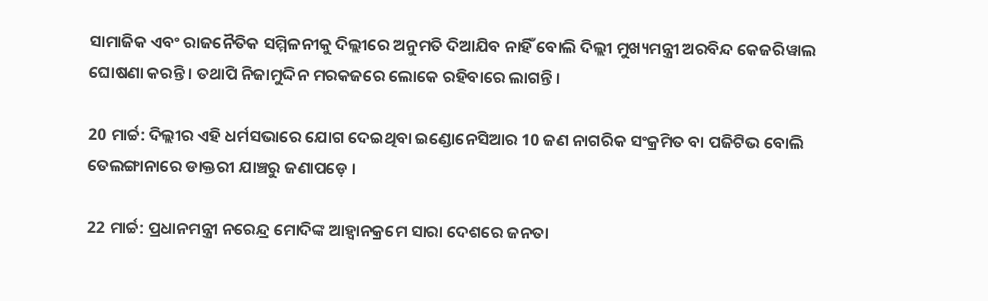ସାମାଜିକ ଏବଂ ରାଜନୈତିକ ସମ୍ମିଳନୀକୁ ଦିଲ୍ଲୀରେ ଅନୁମତି ଦିଆଯିବ ନାହିଁ ବୋଲି ଦିଲ୍ଲୀ ମୁଖ୍ୟମନ୍ତ୍ରୀ ଅରବିନ୍ଦ କେଜରିୱାଲ ଘୋଷଣା କରନ୍ତି । ତଥାପି ନିଜାମୁଦ୍ଦିନ ମରକଜରେ ଲୋକେ ରହିବାରେ ଲାଗନ୍ତି ।

20 ମାର୍ଚ୍ଚ: ଦିଲ୍ଲୀର ଏହି ଧର୍ମସଭାରେ ଯୋଗ ଦେଇଥିବା ଇଣ୍ଡୋନେସିଆର 10 ଜଣ ନାଗରିକ ସଂକ୍ରମିତ ବା ପଜିଟିଭ ବୋଲି ତେଲଙ୍ଗାନାରେ ଡାକ୍ତରୀ ଯାଞ୍ଚରୁ ଜଣାପଡ଼େ ।

22 ମାର୍ଚ୍ଚ: ପ୍ରଧାନମନ୍ତ୍ରୀ ନରେନ୍ଦ୍ର ମୋଦିଙ୍କ ଆହ୍ବାନକ୍ରମେ ସାରା ଦେଶରେ ଜନତା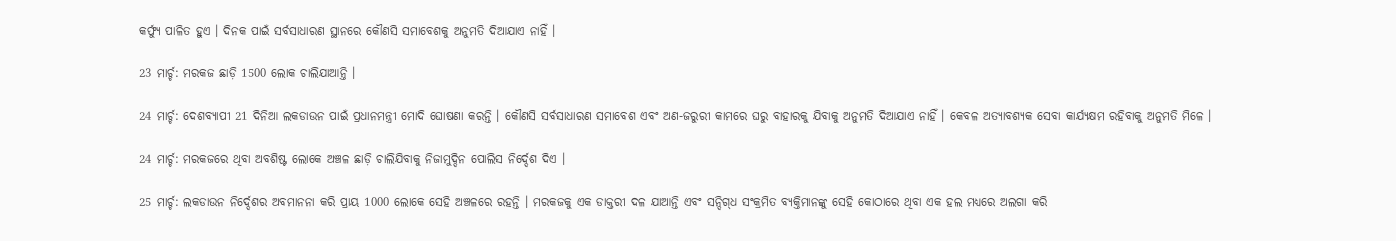କର୍ଫ୍ୟୁ ପାଳିତ ହୁଏ । ଦିନକ ପାଇଁ ସର୍ବସାଧାରଣ ସ୍ଥାନରେ କୌଣସି ସମାବେଶକୁ ଅନୁମତି ଦିଆଯାଏ ନାହିଁ ।

23 ମାର୍ଚ୍ଚ: ମରକଜ ଛାଡ଼ି 1500 ଲୋକ ଚାଲିଯାଆନ୍ତି ।

24 ମାର୍ଚ୍ଚ: ଦେଶବ୍ୟାପୀ 21 ଦିନିଆ ଲକଡାଉନ ପାଇଁ ପ୍ରଧାନମନ୍ତ୍ରୀ ମୋଦି ଘୋଷଣା କରନ୍ତି । କୌଣସି ସର୍ବସାଧାରଣ ସମାବେଶ ଏବଂ ଅଣ-ଜରୁରୀ କାମରେ ଘରୁ ବାହାରକୁ ଯିବାକୁ ଅନୁମତି ଦିଆଯାଏ ନାହିଁ । କେବଳ ଅତ୍ୟାବଶ୍ୟକ ସେବା କାର୍ଯ୍ୟକ୍ଷମ ରହିବାକୁ ଅନୁମତି ମିଳେ ।

24 ମାର୍ଚ୍ଚ: ମରକଜରେ ଥିବା ଅବଶିଷ୍ଟ ଲୋକେ ଅଞ୍ଚଳ ଛାଡ଼ି ଚାଲିଯିବାକୁ ନିଜାମୁଦ୍ଦିନ ପୋଲିସ ନିର୍ଦ୍ଦେଶ ଦିଏ ।

25 ମାର୍ଚ୍ଚ: ଲକଡାଉନ ନିର୍ଦ୍ଦେଶର ଅବମାନନା କରି ପ୍ରାୟ 1000 ଲୋକେ ସେହି ଅଞ୍ଚଳରେ ରହନ୍ତି । ମରକଜକୁ ଏକ ଡାକ୍ତରୀ ଦଳ ଯାଆନ୍ତି ଏବଂ ସନ୍ଦିଗ୍‌ଧ ସଂକ୍ରମିତ ବ୍ୟକ୍ତିମାନଙ୍କୁ ସେହି କୋଠାରେ ଥିବା ଏକ ହଲ ମଧ୍ୟରେ ଅଲଗା କରି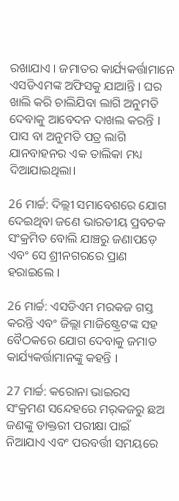ରଖାଯାଏ । ଜମାତର କାର୍ଯ୍ୟକର୍ତ୍ତାମାନେ ଏସଡିଏମଙ୍କ ଅଫିସକୁ ଯାଆନ୍ତି । ଘର ଖାଲି କରି ଚାଲିଯିବା ଲାଗି ଅନୁମତି ଦେବାକୁ ଆବେଦନ ଦାଖଲ କରନ୍ତି । ପାସ ବା ଅନୁମତି ପତ୍ର ଲାଗି ଯାନବାହନର ଏକ ତାଲିକା ମଧ୍ୟ ଦିଆଯାଇଥିଲା।

26 ମାର୍ଚ୍ଚ: ଦିଲ୍ଲୀ ସମାବେଶରେ ଯୋଗ ଦେଇଥିବା ଜଣେ ଭାରତୀୟ ପ୍ରବଚକ ସଂକ୍ରମିତ ବୋଲି ଯାଞ୍ଚରୁ ଜଣାପଡ଼େ ଏବଂ ସେ ଶ୍ରୀନଗରରେ ପ୍ରାଣ ହରାଇଲେ ।

26 ମାର୍ଚ୍ଚ: ଏସଡିଏମ ମରକଜ ଗସ୍ତ କରନ୍ତି ଏବଂ ଜିଲ୍ଲା ମାଜିଷ୍ଟ୍ରେଟଙ୍କ ସହ ବୈଠକରେ ଯୋଗ ଦେବାକୁ ଜମାତ କାର୍ଯ୍ୟକର୍ତ୍ତାମାନଙ୍କୁ କହନ୍ତି ।

27 ମାର୍ଚ୍ଚ: କରୋନା ଭାଇରସ ସଂକ୍ରମଣ ସନ୍ଦେହରେ ମର୍‌କଜରୁ ଛଅ ଜଣଙ୍କୁ ଡାକ୍ତରୀ ପରୀକ୍ଷା ପାଇଁ ନିଆଯାଏ ଏବଂ ପରବର୍ତ୍ତୀ ସମୟରେ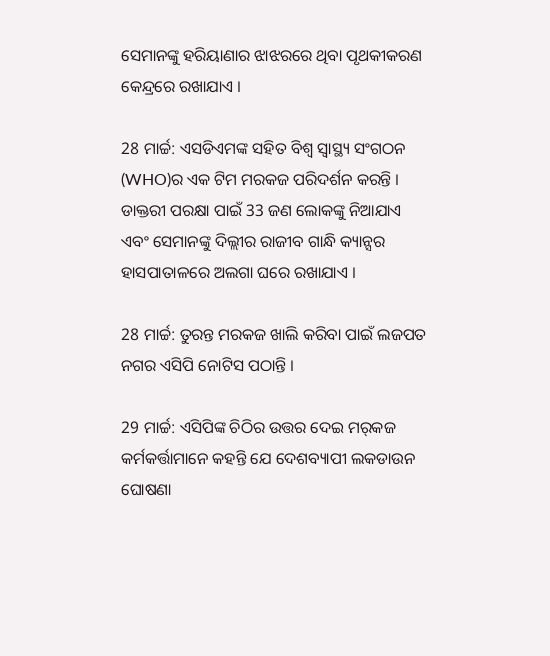ସେମାନଙ୍କୁ ହରିୟାଣାର ଝାଝରରେ ଥିବା ପୃଥକୀକରଣ କେନ୍ଦ୍ରରେ ରଖାଯାଏ ।

28 ମାର୍ଚ୍ଚ: ଏସଡିଏମଙ୍କ ସହିତ ବିଶ୍ବ ସ୍ବାସ୍ଥ୍ୟ ସଂଗଠନ (WHO)ର ଏକ ଟିମ ମରକଜ ପରିଦର୍ଶନ କରନ୍ତି । ଡାକ୍ତରୀ ପରକ୍ଷା ପାଇଁ 33 ଜଣ ଲୋକଙ୍କୁ ନିଆଯାଏ ଏବଂ ସେମାନଙ୍କୁ ଦିଲ୍ଲୀର ରାଜୀବ ଗାନ୍ଧି କ୍ୟାନ୍ସର ହାସପାତାଳରେ ଅଲଗା ଘରେ ରଖାଯାଏ ।

28 ମାର୍ଚ୍ଚ: ତୁରନ୍ତ ମରକଜ ଖାଲି କରିବା ପାଇଁ ଲଜପତ ନଗର ଏସିପି ନୋଟିସ ପଠାନ୍ତି ।

29 ମାର୍ଚ୍ଚ: ଏସିପିଙ୍କ ଚିଠିର ଉତ୍ତର ଦେଇ ମର୍‌କଜ କର୍ମକର୍ତ୍ତାମାନେ କହନ୍ତି ଯେ ଦେଶବ୍ୟାପୀ ଲକଡାଉନ ଘୋଷଣା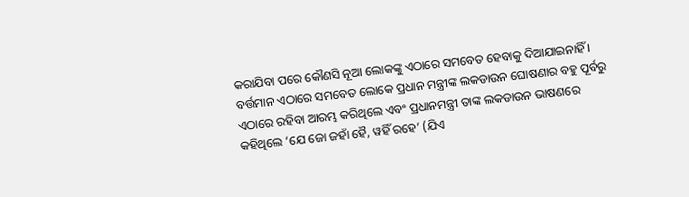କରାଯିବା ପରେ କୌଣସି ନୂଆ ଲୋକଙ୍କୁ ଏଠାରେ ସମବେତ ହେବାକୁ ଦିଆଯାଇନାହିଁ । ବର୍ତ୍ତମାନ ଏଠାରେ ସମବେତ ଲୋକେ ପ୍ରଧାନ ମନ୍ତ୍ରୀଙ୍କ ଲକଡାଉନ ଘୋଷଣାର ବହୁ ପୂର୍ବରୁ ଏଠାରେ ରହିବା ଆରମ୍ଭ କରିଥିଲେ ଏବଂ ପ୍ରଧାନମନ୍ତ୍ରୀ ତାଙ୍କ ଲକଡାଉନ ଭାଷଣରେ କହିଥିଲେ ‘ଯେ ଜୋ ଜହାଁ ହୈ, ୱହିଁ ରହେ’ (ଯିଏ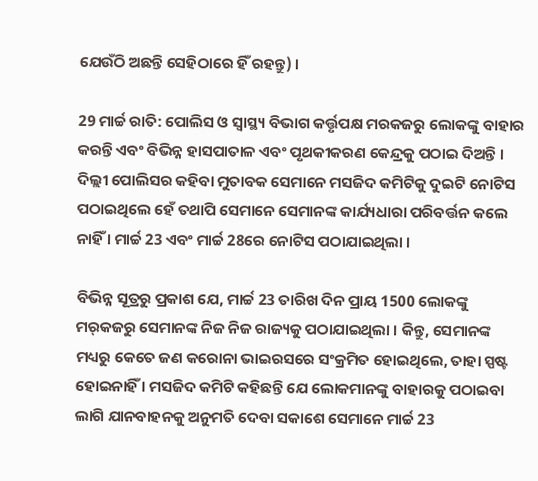ଯେଉଁଠି ଅଛନ୍ତି ସେହିଠାରେ ହିଁ ରହନ୍ତୁ) ।

29 ମାର୍ଚ୍ଚ ରାତି: ପୋଲିସ ଓ ସ୍ବାସ୍ଥ୍ୟ ବିଭାଗ କର୍ତ୍ତୃପକ୍ଷ ମରକଜରୁ ଲୋକଙ୍କୁ ବାହାର କରନ୍ତି ଏବଂ ବିଭିନ୍ନ ହାସପାତାଳ ଏବଂ ପୃଥକୀକରଣ କେନ୍ଦ୍ରକୁ ପଠାଇ ଦିଅନ୍ତି । ଦିଲ୍ଲୀ ପୋଲିସର କହିବା ମୁତାବକ ସେମାନେ ମସଜିଦ କମିଟିକୁ ଦୁଇଟି ନୋଟିସ ପଠାଇଥିଲେ ହେଁ ତଥାପି ସେମାନେ ସେମାନଙ୍କ କାର୍ଯ୍ୟଧାରା ପରିବର୍ତ୍ତନ କଲେ ନାହିଁ । ମାର୍ଚ୍ଚ 23 ଏବଂ ମାର୍ଚ୍ଚ 28ରେ ନୋଟିସ ପଠାଯାଇଥିଲା ।

ବିଭିନ୍ନ ସୂତ୍ରରୁ ପ୍ରକାଶ ଯେ, ମାର୍ଚ୍ଚ 23 ତାରିଖ ଦିନ ପ୍ରାୟ 1500 ଲୋକଙ୍କୁ ମର୍‌କଜରୁ ସେମାନଙ୍କ ନିଜ ନିଜ ରାଜ୍ୟକୁ ପଠାଯାଇଥିଲା । କିନ୍ତୁ, ସେମାନଙ୍କ ମଧ୍ୟରୁ କେତେ ଜଣ କରୋନା ଭାଇରସରେ ସଂକ୍ରମିତ ହୋଇଥିଲେ, ତାହା ସ୍ପଷ୍ଟ ହୋଇନାହିଁ । ମସଜିଦ କମିଟି କହିଛନ୍ତି ଯେ ଲୋକମାନଙ୍କୁ ବାହାରକୁ ପଠାଇବା ଲାଗି ଯାନବାହନକୁ ଅନୁମତି ଦେବା ସକାଶେ ସେମାନେ ମାର୍ଚ୍ଚ 23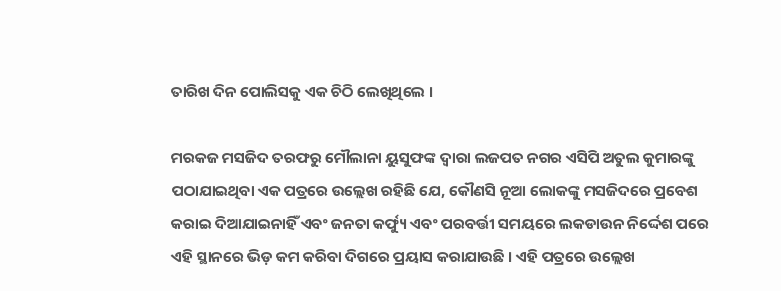ତାରିଖ ଦିନ ପୋଲିସକୁ ଏକ ଚିଠି ଲେଖିଥିଲେ ।

ମରକଜ ମସଜିଦ ତରଫରୁ ମୌଲାନା ୟୁସୁଫଙ୍କ ଦ୍ବାରା ଲଜପତ ନଗର ଏସିପି ଅତୁଲ କୁମାରଙ୍କୁ ପଠାଯାଇଥିବା ଏକ ପତ୍ରରେ ଉଲ୍ଲେଖ ରହିଛି ଯେ, କୌଣସି ନୂଆ ଲୋକଙ୍କୁ ମସଜିଦରେ ପ୍ରବେଶ କରାଇ ଦିଆଯାଇନାହିଁ ଏବଂ ଜନତା କର୍ଫ୍ୟୁ ଏବଂ ପରବର୍ତ୍ତୀ ସମୟରେ ଲକଡାଉନ ନିର୍ଦ୍ଦେଶ ପରେ ଏହି ସ୍ଥାନରେ ଭିଡ଼ କମ କରିବା ଦିଗରେ ପ୍ରୟାସ କରାଯାଉଛି । ଏହି ପତ୍ରରେ ଉଲ୍ଲେଖ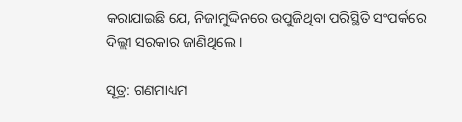କରାଯାଇଛି ଯେ, ନିଜାମୁଦ୍ଦିନରେ ଉପୁଜିଥିବା ପରିସ୍ଥିତି ସଂପର୍କରେ ଦିଲ୍ଲୀ ସରକାର ଜାଣିଥିଲେ ।

ସୂତ୍ର: ଗଣମାଧ୍ୟମ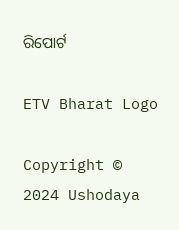ରିପୋର୍ଟ

ETV Bharat Logo

Copyright © 2024 Ushodaya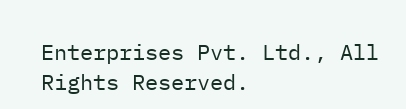Enterprises Pvt. Ltd., All Rights Reserved.